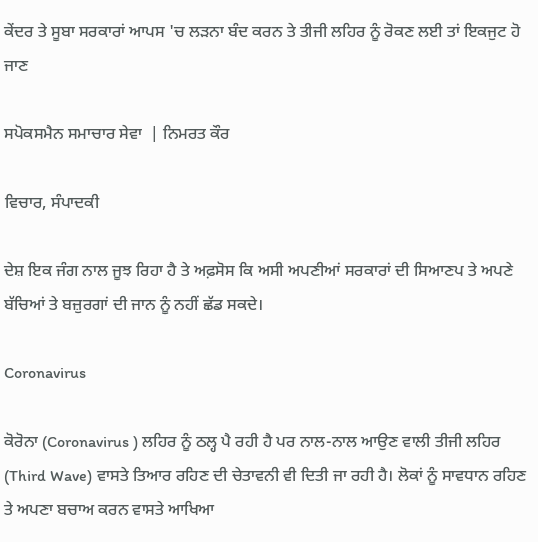ਕੇਂਦਰ ਤੇ ਸੂਬਾ ਸਰਕਾਰਾਂ ਆਪਸ 'ਚ ਲੜਨਾ ਬੰਦ ਕਰਨ ਤੇ ਤੀਜੀ ਲਹਿਰ ਨੂੰ ਰੋਕਣ ਲਈ ਤਾਂ ਇਕਜੁਟ ਹੋ ਜਾਣ

ਸਪੋਕਸਮੈਨ ਸਮਾਚਾਰ ਸੇਵਾ  | ਨਿਮਰਤ ਕੌਰ

ਵਿਚਾਰ, ਸੰਪਾਦਕੀ

ਦੇਸ਼ ਇਕ ਜੰਗ ਨਾਲ ਜੂਝ ਰਿਹਾ ਹੈ ਤੇ ਅਫ਼ਸੋਸ ਕਿ ਅਸੀ ਅਪਣੀਆਂ ਸਰਕਾਰਾਂ ਦੀ ਸਿਆਣਪ ਤੇ ਅਪਣੇ ਬੱਚਿਆਂ ਤੇ ਬਜ਼ੁਰਗਾਂ ਦੀ ਜਾਨ ਨੂੰ ਨਹੀਂ ਛੱਡ ਸਕਦੇ।

Coronavirus

ਕੋਰੋਨਾ (Coronavirus ) ਲਹਿਰ ਨੂੰ ਠਲ੍ਹ ਪੈ ਰਹੀ ਹੈ ਪਰ ਨਾਲ-ਨਾਲ ਆਉਣ ਵਾਲੀ ਤੀਜੀ ਲਹਿਰ (Third Wave) ਵਾਸਤੇ ਤਿਆਰ ਰਹਿਣ ਦੀ ਚੇਤਾਵਨੀ ਵੀ ਦਿਤੀ ਜਾ ਰਹੀ ਹੈ। ਲੋਕਾਂ ਨੂੰ ਸਾਵਧਾਨ ਰਹਿਣ ਤੇ ਅਪਣਾ ਬਚਾਅ ਕਰਨ ਵਾਸਤੇ ਆਖਿਆ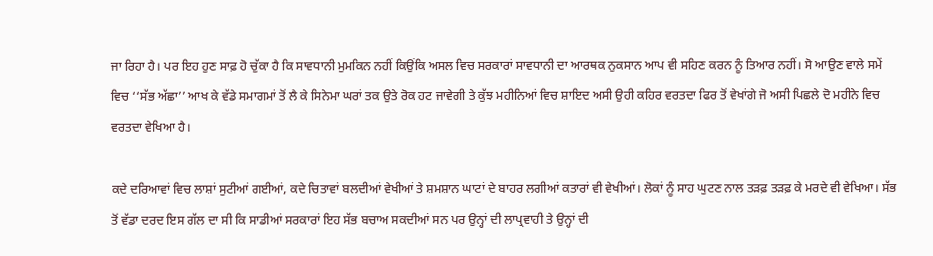ਜਾ ਰਿਹਾ ਹੈ। ਪਰ ਇਹ ਹੁਣ ਸਾਫ਼ ਹੋ ਚੁੱਕਾ ਹੈ ਕਿ ਸਾਵਧਾਨੀ ਮੁਮਕਿਨ ਨਹੀਂ ਕਿਉਂਕਿ ਅਸਲ ਵਿਚ ਸਰਕਾਰਾਂ ਸਾਵਧਾਨੀ ਦਾ ਆਰਥਕ ਨੁਕਸਾਨ ਆਪ ਵੀ ਸਹਿਣ ਕਰਨ ਨੂੰ ਤਿਆਰ ਨਹੀਂ। ਸੋ ਆਉਣ ਵਾਲੇ ਸਮੇਂ ਵਿਚ ‘‘ਸੱਭ ਅੱਛਾ’’ ਆਖ ਕੇ ਵੱਡੇ ਸਮਾਗਮਾਂ ਤੋਂ ਲੈ ਕੇ ਸਿਨੇਮਾ ਘਰਾਂ ਤਕ ਉਤੇ ਰੋਕ ਹਟ ਜਾਵੇਗੀ ਤੇ ਕੁੱਝ ਮਹੀਨਿਆਂ ਵਿਚ ਸ਼ਾਇਦ ਅਸੀ ਉਹੀ ਕਹਿਰ ਵਰਤਦਾ ਫਿਰ ਤੋਂ ਵੇਖਾਂਗੇ ਜੋ ਅਸੀ ਪਿਛਲੇ ਦੋ ਮਹੀਨੇ ਵਿਚ ਵਰਤਦਾ ਵੇਖਿਆ ਹੈ।

ਕਦੇ ਦਰਿਆਵਾਂ ਵਿਚ ਲਾਸ਼ਾਂ ਸੁਟੀਆਂ ਗਈਆਂ, ਕਦੇ ਚਿਤਾਵਾਂ ਬਲਦੀਆਂ ਵੇਖੀਆਂ ਤੇ ਸ਼ਮਸ਼ਾਨ ਘਾਟਾਂ ਦੇ ਬਾਹਰ ਲਗੀਆਂ ਕਤਾਰਾਂ ਵੀ ਵੇਖੀਆਂ। ਲੋਕਾਂ ਨੂੰ ਸਾਹ ਘੁਟਣ ਨਾਲ ਤੜਫ਼ ਤੜਫ਼ ਕੇ ਮਰਦੇ ਵੀ ਵੇਖਿਆ। ਸੱਭ ਤੋਂ ਵੱਡਾ ਦਰਦ ਇਸ ਗੱਲ ਦਾ ਸੀ ਕਿ ਸਾਡੀਆਂ ਸਰਕਾਰਾਂ ਇਹ ਸੱਭ ਬਚਾਅ ਸਕਦੀਆਂ ਸਨ ਪਰ ਉਨ੍ਹਾਂ ਦੀ ਲਾਪ੍ਰਵਾਹੀ ਤੇ ਉਨ੍ਹਾਂ ਦੀ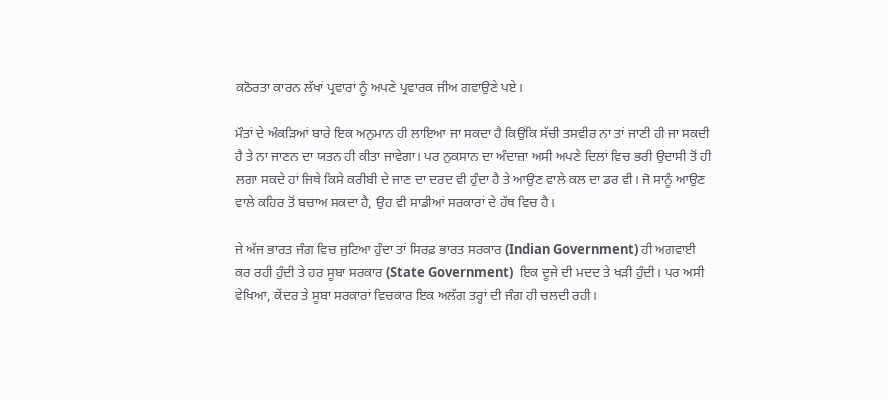ਕਠੋਰਤਾ ਕਾਰਨ ਲੱਖਾਂ ਪ੍ਰਵਾਰਾਂ ਨੂੰ ਅਪਣੇ ਪ੍ਰਵਾਰਕ ਜੀਅ ਗਵਾਉਣੇ ਪਏ।

ਮੌਤਾਂ ਦੇ ਅੰਕੜਿਆਂ ਬਾਰੇ ਇਕ ਅਨੁਮਾਨ ਹੀ ਲਾਇਆ ਜਾ ਸਕਦਾ ਹੈ ਕਿਉਂਕਿ ਸੱਚੀ ਤਸਵੀਰ ਨਾ ਤਾਂ ਜਾਣੀ ਹੀ ਜਾ ਸਕਦੀ ਹੈ ਤੇ ਨਾ ਜਾਣਨ ਦਾ ਯਤਨ ਹੀ ਕੀਤਾ ਜਾਵੇਗਾ। ਪਰ ਨੁਕਸਾਨ ਦਾ ਅੰਦਾਜ਼ਾ ਅਸੀ ਅਪਣੇ ਦਿਲਾਂ ਵਿਚ ਭਰੀ ਉਦਾਸੀ ਤੋਂ ਹੀ ਲਗਾ ਸਕਦੇ ਹਾਂ ਜਿਥੇ ਕਿਸੇ ਕਰੀਬੀ ਦੇ ਜਾਣ ਦਾ ਦਰਦ ਵੀ ਹੁੰਦਾ ਹੈ ਤੇ ਆਉਣ ਵਾਲੇ ਕਲ ਦਾ ਡਰ ਵੀ। ਜੋ ਸਾਨੂੰ ਆਉਣ ਵਾਲੇ ਕਹਿਰ ਤੋਂ ਬਚਾਅ ਸਕਦਾ ਹੈ, ਉਹ ਵੀ ਸਾਡੀਆਂ ਸਰਕਾਰਾਂ ਦੇ ਹੱਥ ਵਿਚ ਹੈ।

ਜੇ ਅੱਜ ਭਾਰਤ ਜੰਗ ਵਿਚ ਜੁਟਿਆ ਹੁੰਦਾ ਤਾਂ ਸਿਰਫ਼ ਭਾਰਤ ਸਰਕਾਰ (Indian Government) ਹੀ ਅਗਵਾਈ ਕਰ ਰਹੀ ਹੁੰਦੀ ਤੇ ਹਰ ਸੂਬਾ ਸਰਕਾਰ (State Government)  ਇਕ ਦੂਜੇ ਦੀ ਮਦਦ ਤੇ ਖੜੀ ਹੁੰਦੀ। ਪਰ ਅਸੀ ਵੇਖਿਆ, ਕੇਂਦਰ ਤੇ ਸੂਬਾ ਸਰਕਾਰਾਂ ਵਿਚਕਾਰ ਇਕ ਅਲੱਗ ਤਰ੍ਹਾਂ ਦੀ ਜੰਗ ਹੀ ਚਲਦੀ ਰਹੀ।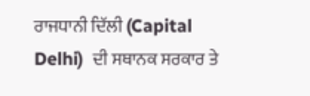ਰਾਜਧਾਨੀ ਦਿੱਲੀ (Capital Delhi)  ਦੀ ਸਥਾਨਕ ਸਰਕਾਰ ਤੇ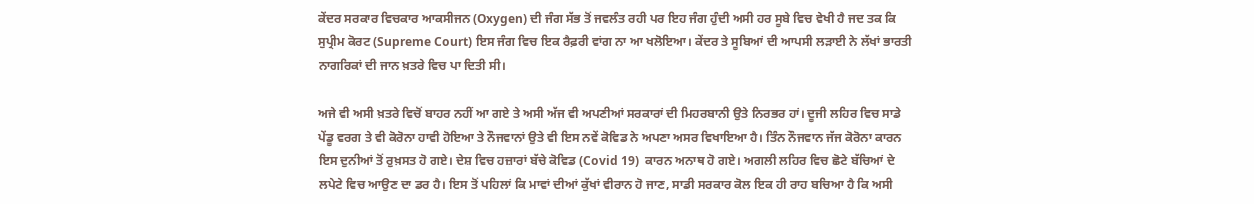ਕੇਂਦਰ ਸਰਕਾਰ ਵਿਚਕਾਰ ਆਕਸੀਜਨ (Oxygen) ਦੀ ਜੰਗ ਸੱਭ ਤੋਂ ਜਵਲੰਤ ਰਹੀ ਪਰ ਇਹ ਜੰਗ ਹੁੰਦੀ ਅਸੀ ਹਰ ਸੂਬੇ ਵਿਚ ਵੇਖੀ ਹੈ ਜਦ ਤਕ ਕਿ ਸੁਪ੍ਰੀਮ ਕੋਰਟ (Supreme Court) ਇਸ ਜੰਗ ਵਿਚ ਇਕ ਰੈਫ਼ਰੀ ਵਾਂਗ ਨਾ ਆ ਖਲੋਇਆ। ਕੇਂਦਰ ਤੇ ਸੂਬਿਆਂ ਦੀ ਆਪਸੀ ਲੜਾਈ ਨੇ ਲੱਖਾਂ ਭਾਰਤੀ ਨਾਗਰਿਕਾਂ ਦੀ ਜਾਨ ਖ਼ਤਰੇ ਵਿਚ ਪਾ ਦਿਤੀ ਸੀ।

ਅਜੇ ਵੀ ਅਸੀ ਖ਼ਤਰੇ ਵਿਚੋਂ ਬਾਹਰ ਨਹੀਂ ਆ ਗਏ ਤੇ ਅਸੀ ਅੱਜ ਵੀ ਅਪਣੀਆਂ ਸਰਕਾਰਾਂ ਦੀ ਮਿਹਰਬਾਨੀ ਉਤੇ ਨਿਰਭਰ ਹਾਂ। ਦੂਜੀ ਲਹਿਰ ਵਿਚ ਸਾਡੇ ਪੇਂਡੂ ਵਰਗ ਤੇ ਵੀ ਕੋਰੋਨਾ ਹਾਵੀ ਹੋਇਆ ਤੇ ਨੌਜਵਾਨਾਂ ਉਤੇ ਵੀ ਇਸ ਨਵੇਂ ਕੋਵਿਡ ਨੇ ਅਪਣਾ ਅਸਰ ਵਿਖਾਇਆ ਹੈ। ਤਿੰਨ ਨੌਜਵਾਨ ਜੱਜ ਕੋਰੋਨਾ ਕਾਰਨ ਇਸ ਦੁਨੀਆਂ ਤੋਂ ਰੁਖ਼ਸਤ ਹੋ ਗਏ। ਦੇਸ਼ ਵਿਚ ਹਜ਼ਾਰਾਂ ਬੱਚੇ ਕੋਵਿਡ (Covid 19)  ਕਾਰਨ ਅਨਾਥ ਹੋ ਗਏ। ਅਗਲੀ ਲਹਿਰ ਵਿਚ ਛੋਟੇ ਬੱਚਿਆਂ ਦੇ ਲਪੇਟੇ ਵਿਚ ਆਉਣ ਦਾ ਡਰ ਹੈ। ਇਸ ਤੋਂ ਪਹਿਲਾਂ ਕਿ ਮਾਵਾਂ ਦੀਆਂ ਕੁੱਖਾਂ ਵੀਰਾਨ ਹੋ ਜਾਣ, ਸਾਡੀ ਸਰਕਾਰ ਕੋਲ ਇਕ ਹੀ ਰਾਹ ਬਚਿਆ ਹੈ ਕਿ ਅਸੀ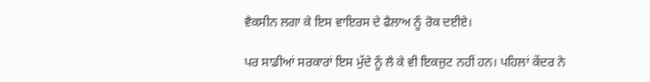ਵੈਕਸੀਨ ਲਗਾ ਕੇ ਇਸ ਵਾਇਰਸ ਦੇ ਫੈਲਾਅ ਨੂੰ ਰੋਕ ਦਈਏ।

ਪਰ ਸਾਡੀਆਂ ਸਰਕਾਰਾਂ ਇਸ ਮੁੱਦੇ ਨੂੰ ਲੈ ਕੇ ਵੀ ਇਕਜੁਟ ਨਹੀਂ ਹਨ। ਪਹਿਲਾਂ ਕੇਂਦਰ ਨੇ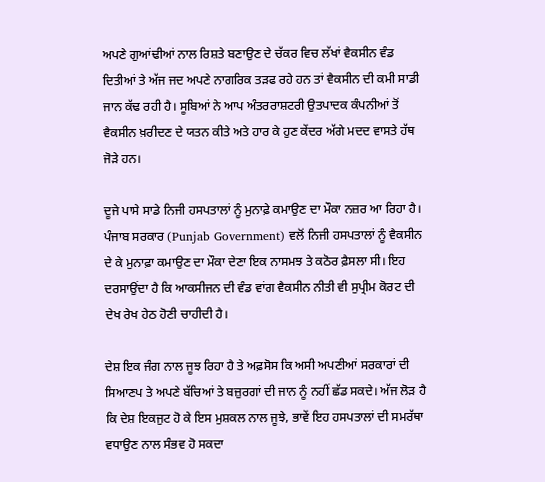ਅਪਣੇ ਗੁਆਂਢੀਆਂ ਨਾਲ ਰਿਸ਼ਤੇ ਬਣਾਉਣ ਦੇ ਚੱਕਰ ਵਿਚ ਲੱਖਾਂ ਵੈਕਸੀਨ ਵੰਡ ਦਿਤੀਆਂ ਤੇ ਅੱਜ ਜਦ ਅਪਣੇ ਨਾਗਰਿਕ ਤੜਫ ਰਹੇ ਹਨ ਤਾਂ ਵੈਕਸੀਨ ਦੀ ਕਮੀ ਸਾਡੀ ਜਾਨ ਕੱਢ ਰਹੀ ਹੈ। ਸੂਬਿਆਂ ਨੇ ਆਪ ਅੰਤਰਰਾਸ਼ਟਰੀ ਉਤਪਾਦਕ ਕੰਪਨੀਆਂ ਤੋਂ ਵੈਕਸੀਨ ਖ਼ਰੀਦਣ ਦੇ ਯਤਨ ਕੀਤੇ ਅਤੇ ਹਾਰ ਕੇ ਹੁਣ ਕੇਂਦਰ ਅੱਗੇ ਮਦਦ ਵਾਸਤੇ ਹੱਥ ਜੋੜੇ ਹਨ।

ਦੂਜੇ ਪਾਸੇ ਸਾਡੇ ਨਿਜੀ ਹਸਪਤਾਲਾਂ ਨੂੰ ਮੁਨਾਫ਼ੇ ਕਮਾਉਣ ਦਾ ਮੌਕਾ ਨਜ਼ਰ ਆ ਰਿਹਾ ਹੈ। ਪੰਜਾਬ ਸਰਕਾਰ (Punjab Government) ਵਲੋਂ ਨਿਜੀ ਹਸਪਤਾਲਾਂ ਨੂੰ ਵੈਕਸੀਨ ਦੇ ਕੇ ਮੁਨਾਫ਼ਾ ਕਮਾਉਣ ਦਾ ਮੌਕਾ ਦੇਣਾ ਇਕ ਨਾਸਮਝ ਤੇ ਕਠੋਰ ਫ਼ੈਸਲਾ ਸੀ। ਇਹ ਦਰਸਾਉਂਦਾ ਹੈ ਕਿ ਆਕਸੀਜਨ ਦੀ ਵੰਡ ਵਾਂਗ ਵੈਕਸੀਨ ਨੀਤੀ ਵੀ ਸੁਪ੍ਰੀਮ ਕੋਰਟ ਦੀ ਦੇਖ ਰੇਖ ਹੇਠ ਹੋਣੀ ਚਾਹੀਦੀ ਹੈ।

ਦੇਸ਼ ਇਕ ਜੰਗ ਨਾਲ ਜੂਝ ਰਿਹਾ ਹੈ ਤੇ ਅਫ਼ਸੋਸ ਕਿ ਅਸੀ ਅਪਣੀਆਂ ਸਰਕਾਰਾਂ ਦੀ ਸਿਆਣਪ ਤੇ ਅਪਣੇ ਬੱਚਿਆਂ ਤੇ ਬਜ਼ੁਰਗਾਂ ਦੀ ਜਾਨ ਨੂੰ ਨਹੀਂ ਛੱਡ ਸਕਦੇ। ਅੱਜ ਲੋੜ ਹੈ ਕਿ ਦੇਸ਼ ਇਕਜੁਟ ਹੋ ਕੇ ਇਸ ਮੁਸ਼ਕਲ ਨਾਲ ਜੂਝੇ, ਭਾਵੇਂ ਇਹ ਹਸਪਤਾਲਾਂ ਦੀ ਸਮਰੱਥਾ ਵਧਾਉਣ ਨਾਲ ਸੰਭਵ ਹੋ ਸਕਦਾ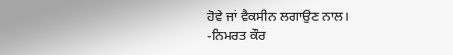ਹੋਵੇ ਜਾਂ ਵੈਕਸੀਨ ਲਗਾਉਣ ਨਾਲ।                -ਨਿਮਰਤ ਕੌਰ